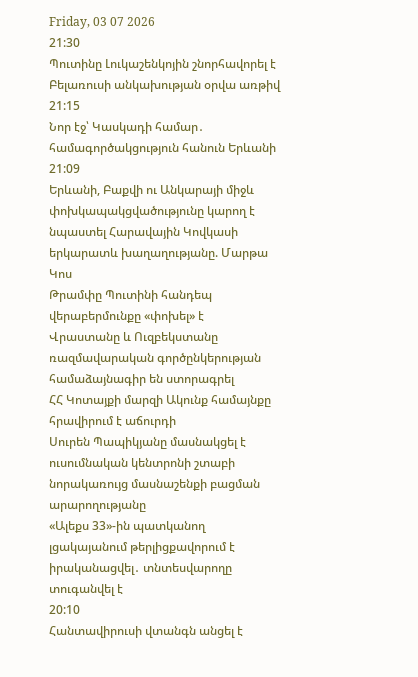Friday, 03 07 2026
21:30
Պուտինը Լուկաշենկոյին շնորհավորել է Բելառուսի անկախության օրվա առթիվ
21:15
Նոր էջ՝ Կասկադի համար․ համագործակցություն հանուն Երևանի
21:09
Երևանի, Բաքվի ու Անկարայի միջև փոխկապակցվածությունը կարող է նպաստել Հարավային Կովկասի երկարատև խաղաղությանը. Մարթա Կոս
Թրամփը Պուտինի հանդեպ վերաբերմունքը «փոխել» է
Վրաստանը և Ուզբեկստանը ռազմավարական գործընկերության համաձայնագիր են ստորագրել
ՀՀ Կոտայքի մարզի Ակունք համայնքը հրավիրում է աճուրդի
Սուրեն Պապիկյանը մասնակցել է ուսումնական կենտրոնի շտաբի նորակառույց մասնաշենքի բացման արարողությանը
«Ալեքս 33»-ին պատկանող լցակայանում թերլիցքավորում է իրականացվել․ տնտեսվարողը տուգանվել է
20:10
Հանտավիրուսի վտանգն անցել է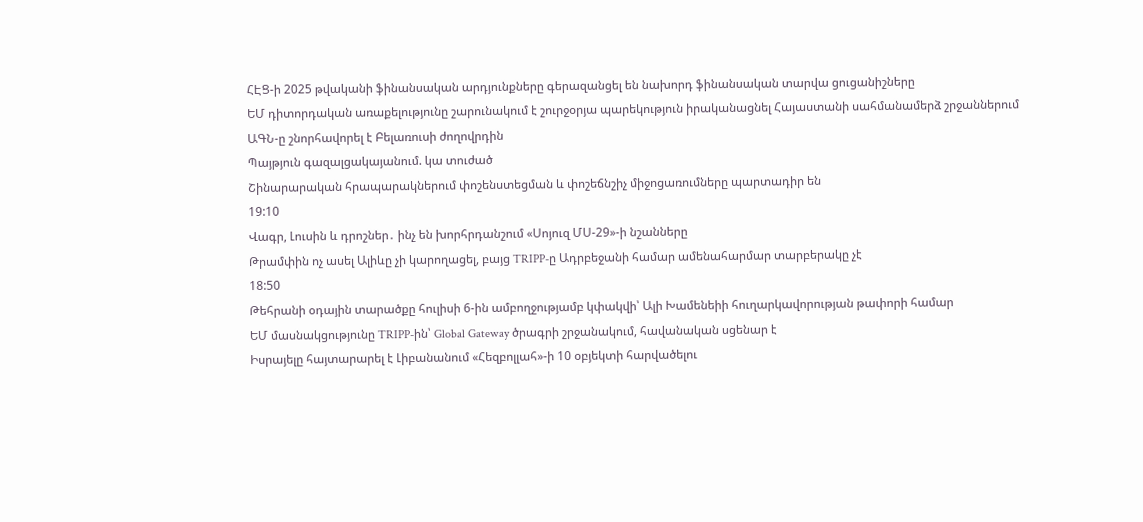ՀԷՑ-ի 2025 թվականի ֆինանսական արդյունքները գերազանցել են նախորդ ֆինանսական տարվա ցուցանիշները
ԵՄ դիտորդական առաքելությունը շարունակում է շուրջօրյա պարեկություն իրականացնել Հայաստանի սահմանամերձ շրջաններում
ԱԳՆ-ը շնորհավորել է Բելառուսի ժողովրդին
Պայթյուն գազալցակայանում. կա տուժած
Շինարարական հրապարակներում փոշենստեցման և փոշեճնշիչ միջոցառումները պարտադիր են
19:10
Վագր, Լուսին և դրոշներ․ ինչ են խորհրդանշում «Սոյուզ ՄՍ-29»-ի նշանները
Թրամփին ոչ ասել Ալիևը չի կարողացել, բայց TRIPP-ը Ադրբեջանի համար ամենահարմար տարբերակը չէ
18:50
Թեհրանի օդային տարածքը հուլիսի 6-ին ամբողջությամբ կփակվի՝ Ալի Խամենեիի հուղարկավորության թափորի համար
ԵՄ մասնակցությունը TRIPP-ին՝ Global Gateway ծրագրի շրջանակում, հավանական սցենար է
Իսրայելը հայտարարել է Լիբանանում «Հեզբոլլահ»-ի 10 օբյեկտի հարվածելու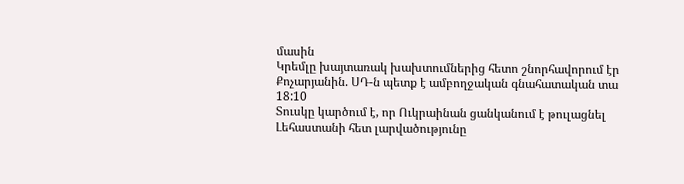մասին
Կրեմլը խայտառակ խախտումներից հետո շնորհավորում էր Քոչարյանին. ՍԴ-ն պետք է ամբողջական գնահատական տա
18:10
Տուսկը կարծում է, որ Ուկրաինան ցանկանում է թուլացնել Լեհաստանի հետ լարվածությունը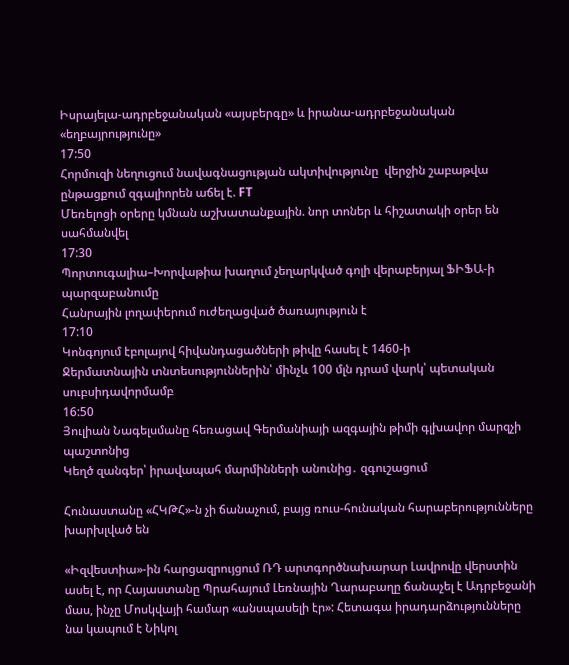Իսրայելա-ադրբեջանական «այսբերգը» և իրանա-ադրբեջանական «եղբայրությունը»
17:50
Հորմուզի նեղուցում նավագնացության ակտիվությունը  վերջին շաբաթվա ընթացքում զգալիորեն աճել է. FT
Մեռելոցի օրերը կմնան աշխատանքային. նոր տոներ և հիշատակի օրեր են սահմանվել
17:30
Պորտուգալիա–Խորվաթիա խաղում չեղարկված գոլի վերաբերյալ ՖԻՖԱ-ի պարզաբանումը
Հանրային լողափերում ուժեղացված ծառայություն է
17:10
Կոնգոյում էբոլայով հիվանդացածների թիվը հասել է 1460-ի
Ջերմատնային տնտեսություններին՝ մինչև 100 մլն դրամ վարկ՝ պետական սուբսիդավորմամբ
16:50
Յուլիան Նագելսմանը հեռացավ Գերմանիայի ազգային թիմի գլխավոր մարզչի պաշտոնից
Կեղծ զանգեր՝ իրավապահ մարմինների անունից․ զգուշացում

Հունաստանը «ՀԿԹՀ»-ն չի ճանաչում, բայց ռուս-հունական հարաբերությունները խարխլված են

«Իզվեստիա»-ին հարցազրույցում ՌԴ արտգործնախարար Լավրովը վերստին ասել է, որ Հայաստանը Պրահայում Լեռնային Ղարաբաղը ճանաչել է Ադրբեջանի մաս, ինչը Մոսկվայի համար «անսպասելի էր»: Հետագա իրադարձությունները նա կապում է Նիկոլ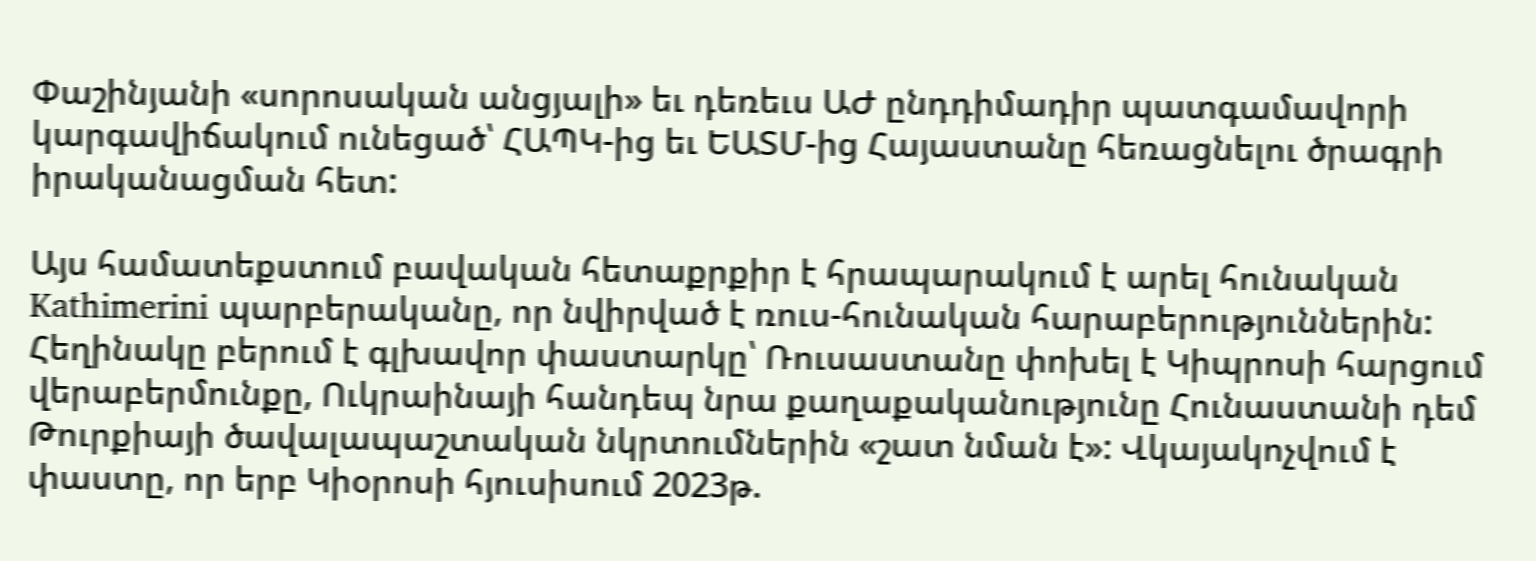Փաշինյանի «սորոսական անցյալի» եւ դեռեւս ԱԺ ընդդիմադիր պատգամավորի կարգավիճակում ունեցած՝ ՀԱՊԿ-ից եւ ԵԱՏՄ-ից Հայաստանը հեռացնելու ծրագրի իրականացման հետ:

Այս համատեքստում բավական հետաքրքիր է հրապարակում է արել հունական Kathimerini պարբերականը, որ նվիրված է ռուս-հունական հարաբերություններին: Հեղինակը բերում է գլխավոր փաստարկը՝ Ռուսաստանը փոխել է Կիպրոսի հարցում վերաբերմունքը, Ուկրաինայի հանդեպ նրա քաղաքականությունը Հունաստանի դեմ Թուրքիայի ծավալապաշտական նկրտումներին «շատ նման է»: Վկայակոչվում է փաստը, որ երբ Կիօրոսի հյուսիսում 2023թ.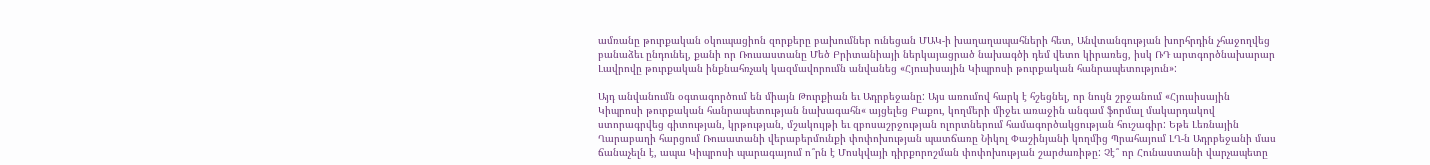ամռանը թուրքական օկուպացիոն զորքերը բախումներ ունեցան ՄԱԿ-ի խաղաղապահների հետ, Անվտանգության խորհրդին չհաջողվեց բանաձեւ ընդունել, քանի որ Ռուսաստանը Մեծ Բրիտանիայի ներկայացրած նախագծի դեմ վետո կիրառեց, իսկ ՌԴ արտգործնախարար Լավրովը թուրքական ինքնահռչակ կազմավորումն անվանեց «Հյուսիսային Կիպրոսի թուրքական հանրապետություն»:

Այդ անվանումն օգտագործում են միայն Թուրքիան եւ Ադրբեջանը: Այս առումով հարկ է հշեցնել, որ նույն շրջանում «Հյուսիսային Կիպրոսի թուրքական հանրապետության նախագահն« այցելեց Բաքու, կողմերի միջեւ առաջին անգամ ֆորմալ մակարդակով ստորագրվեց գիտության, կրթության, մշակույթի եւ զբոսաշրջության ոլորտներում համագործակցության հուշագիր: Եթե Լեռնային Ղարաբաղի հարցում Ռուսատանի վերաբերմունքի փոփոխության պատճառը Նիկոլ Փաշինյանի կողմից Պրահայում ԼՂ-ն Ադրբեջանի մաս ճանաչելն է, ապա Կիպրոսի պարագայում ո՞րն է Մոսկվայի դիրքորոշման փոփոխության շարժառիթը: Չէ՞ որ Հունաստանի վարչապետը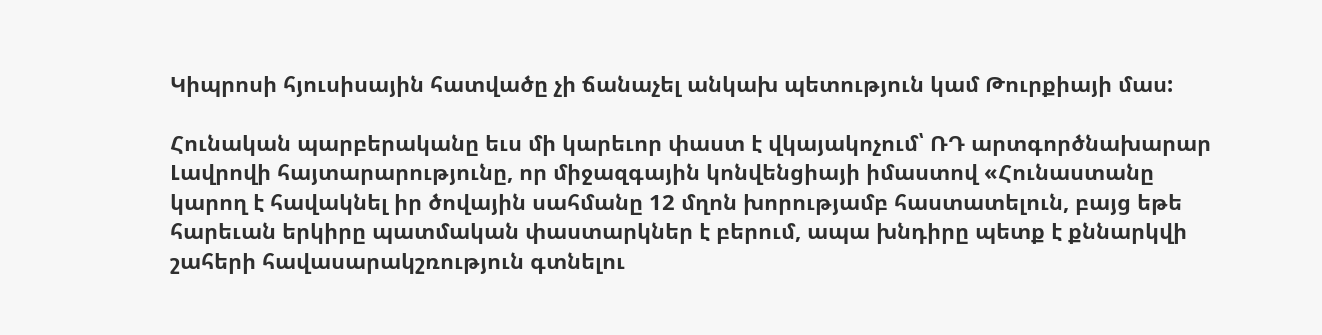Կիպրոսի հյուսիսային հատվածը չի ճանաչել անկախ պետություն կամ Թուրքիայի մաս:

Հունական պարբերականը եւս մի կարեւոր փաստ է վկայակոչում՝ ՌԴ արտգործնախարար Լավրովի հայտարարությունը, որ միջազգային կոնվենցիայի իմաստով «Հունաստանը կարող է հավակնել իր ծովային սահմանը 12 մղոն խորությամբ հաստատելուն, բայց եթե հարեւան երկիրը պատմական փաստարկներ է բերում, ապա խնդիրը պետք է քննարկվի շահերի հավասարակշռություն գտնելու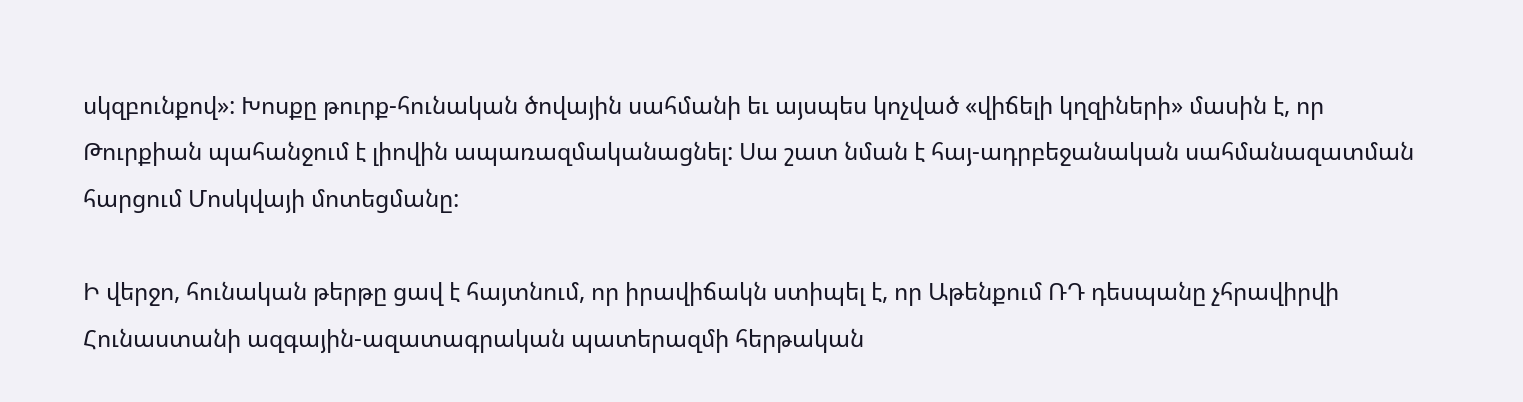սկզբունքով»: Խոսքը թուրք-հունական ծովային սահմանի եւ այսպես կոչված «վիճելի կղզիների» մասին է, որ Թուրքիան պահանջում է լիովին ապառազմականացնել: Սա շատ նման է հայ-ադրբեջանական սահմանազատման հարցում Մոսկվայի մոտեցմանը:

Ի վերջո, հունական թերթը ցավ է հայտնում, որ իրավիճակն ստիպել է, որ Աթենքում ՌԴ դեսպանը չհրավիրվի Հունաստանի ազգային-ազատագրական պատերազմի հերթական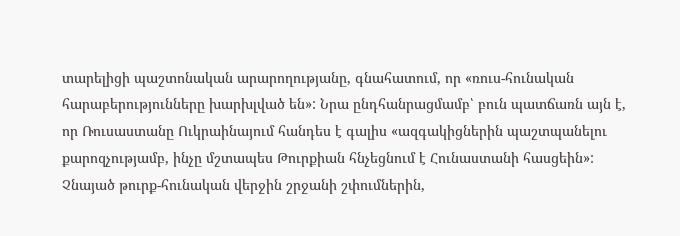տարելիցի պաշտոնական արարողությանը, գնահատում, որ «ռուս-հունական հարաբերությունները խարխլված են»: Նրա ընդհանրացմամբ՝ բուն պատճառն այն է, որ Ռուսաստանը Ուկրաինայում հանդես է գալիս «ազգակիցներին պաշտպանելու քարոզչությամբ, ինչը մշտապես Թուրքիան հնչեցնում է Հունաստանի հասցեին»: Չնայած թուրք-հունական վերջին շրջանի շփումներին,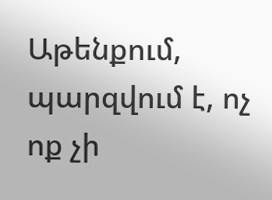Աթենքում, պարզվում է, ոչ ոք չի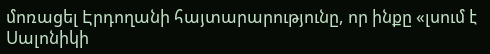մոռացել Էրդողանի հայտարարությունը, որ ինքը «լսում է Սալոնիկի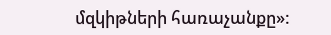մզկիթների հառաչանքը»: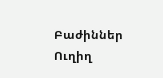Բաժիններ
Ուղիղ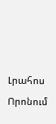Լրահոս
Որոնում